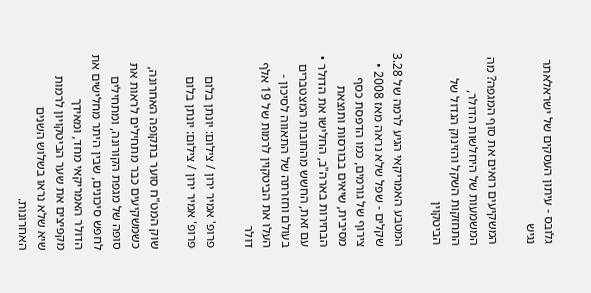גלובס - עיתון העסקים של ישראלאתר נגיש

המשקיעים רואים את סוף המגפה? מה המשמעות של היחלשות הדולר, התחזקות השקל והזינוק הגדול של הביטקוין

המטבע האמריקאי הגיע לרמה של 3.28 שקלים - שפל שלא נראה מאז 2008 • צירוף של גורמים, כמו הדפסת כסף מסיבית, שיאים בבורסות ותוצאת הבחירות בארה"ב, החלישו את הדולר • עם זאת, החשש מהחובות המצטברים בעולם וחזרתה של התאווה לסיכון - העלו את הביטקוין לרמות של 19 אלף דולר

פרופ' אמיר ירון / צילום: יונתן בלום
פרופ' אמיר ירון / צילום: יונתן בלום

שוק המט"ח סוער בתקופה האחרונה, כשמשקיעים כבר מתחילים לראות את סופה של מגפת הקורונה, ומתחילים לחפש סיכונים, שבין היתר מחלישים את הדולר האמריקאי מחד, ומאידך מקפיצים את שער הביטקויון לרמות שיא שלא נראו בשלוש השנים האחרונות.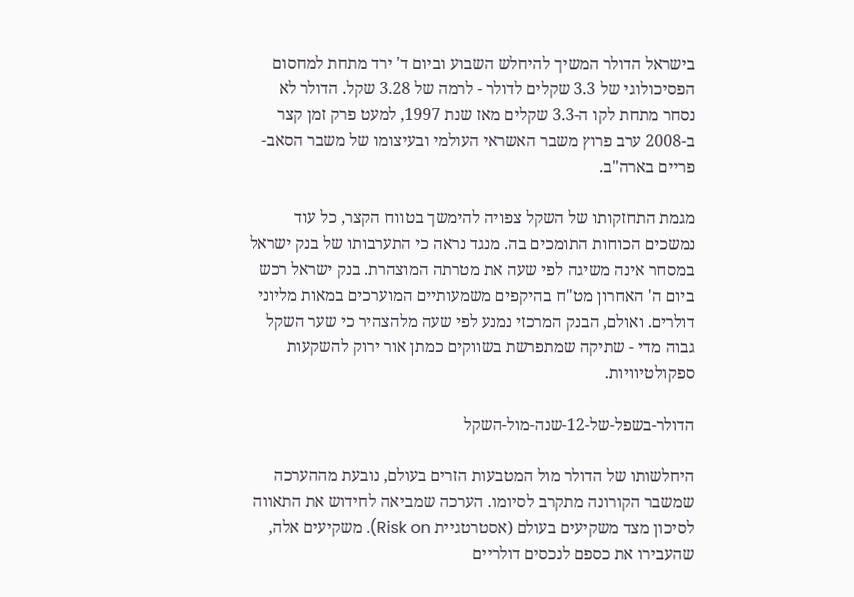בישראל הדולר המשיך להיחלש השבוע וביום ד' ירד מתחת למחסום הפסיכולוגי של 3.3 שקלים לדולר - לרמה של 3.28 שקל. הדולר לא נסחר מתחת לקו ה-3.3 שקלים מאז שנת 1997, למעט פרק זמן קצר ב-2008 ערב פרוץ משבר האשראי העולמי ובעיצומו של משבר הסאב-פריים בארה"ב.

מגמת התחזקותו של השקל צפויה להימשך בטווח הקצר, כל עוד נמשכים הכוחות התומכים בה. מנגד נראה כי התערבותו של בנק ישראל במסחר אינה משיגה לפי שעה את מטרתה המוצהרת. בנק ישראל רכש ביום ה' האחרון מט"ח בהיקפים משמעותיים המוערכים במאות מליוני דולרים. ואולם, הבנק המרכזי נמנע לפי שעה מלהצהיר כי שער השקל גבוה מדי - שתיקה שמתפרשת בשווקים כמתן אור ירוק להשקעות ספקולטיוויות.

הדולר-בשפל-של-12-שנה-מול-השקל

היחלשותו של הדולר מול המטבעות הזרים בעולם, נובעת מההערכה שמשבר הקורונה מתקרב לסיומו. הערכה שמביאה לחידוש את התאווה לסיכון מצד משקיעים בעולם (אסטרטגיית Risk on). משקיעים אלה, שהעבירו את כספם לנכסים דולריים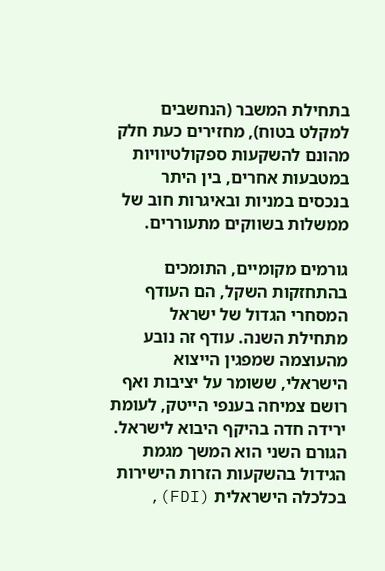בתחילת המשבר (הנחשבים למקלט בטוח), מחזירים כעת חלק מהונם להשקעות ספקולטיוויות במטבעות אחרים, בין היתר בנכסים במניות ובאיגרות חוב של ממשלות בשווקים מתעוררים.

גורמים מקומיים, התומכים בהתחזקות השקל, הם העודף המסחרי הגדול של ישראל מתחילת השנה. עודף זה נובע מהעוצמה שמפגין הייצוא הישראלי, ששומר על יציבות ואף רושם צמיחה בענפי הייטק, לעומת ירידה חדה בהיקף היבוא לישראל. הגורם השני הוא המשך מגמת הגידול בהשקעות הזרות הישירות בכלכלה הישראלית (FDI),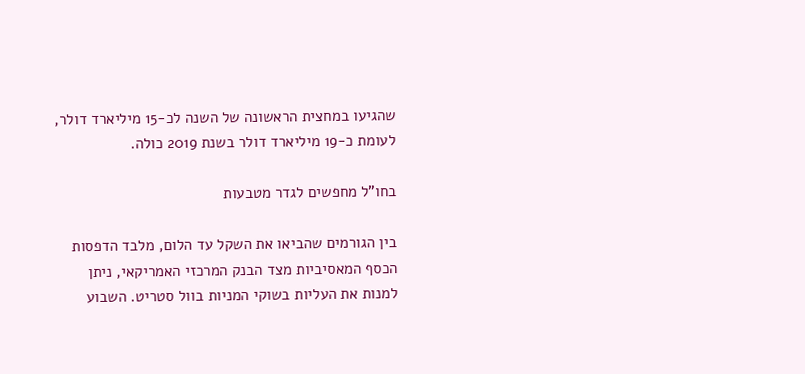שהגיעו במחצית הראשונה של השנה לכ-15 מיליארד דולר, לעומת כ-19 מיליארד דולר בשנת 2019 כולה.

בחו"ל מחפשים לגדר מטבעות

בין הגורמים שהביאו את השקל עד הלום, מלבד הדפסות הכסף המאסיביות מצד הבנק המרכזי האמריקאי, ניתן למנות את העליות בשוקי המניות בוול סטריט. השבוע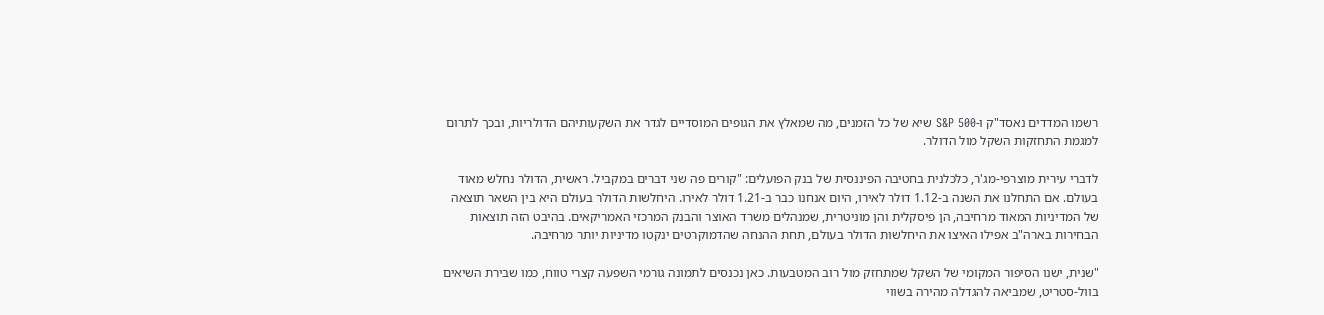רשמו המדדים נאסד"ק ו-S&P 500 שיא של כל הזמנים, מה שמאלץ את הגופים המוסדיים לגדר את השקעותיהם הדולריות, ובכך לתרום למגמת התחזקות השקל מול הדולר.

לדברי עירית מוצרפי-מג'ר, כלכלנית בחטיבה הפיננסית של בנק הפועלים: "קורים פה שני דברים במקביל. ראשית, הדולר נחלש מאוד בעולם. אם התחלנו את השנה ב-1.12 דולר לאירו, היום אנחנו כבר ב-1.21 דולר לאירו. היחלשות הדולר בעולם היא בין השאר תוצאה של המדיניות המאוד מרחיבה, הן פיסקלית והן מוניטרית, שמנהלים משרד האוצר והבנק המרכזי האמריקאים. בהיבט הזה תוצאות הבחירות בארה"ב אפילו האיצו את היחלשות הדולר בעולם, תחת ההנחה שהדמוקרטים ינקטו מדיניות יותר מרחיבה.

"שנית, ישנו הסיפור המקומי של השקל שמתחזק מול רוב המטבעות. כאן נכנסים לתמונה גורמי השפעה קצרי טווח, כמו שבירת השיאים בוול-סטריט, שמביאה להגדלה מהירה בשווי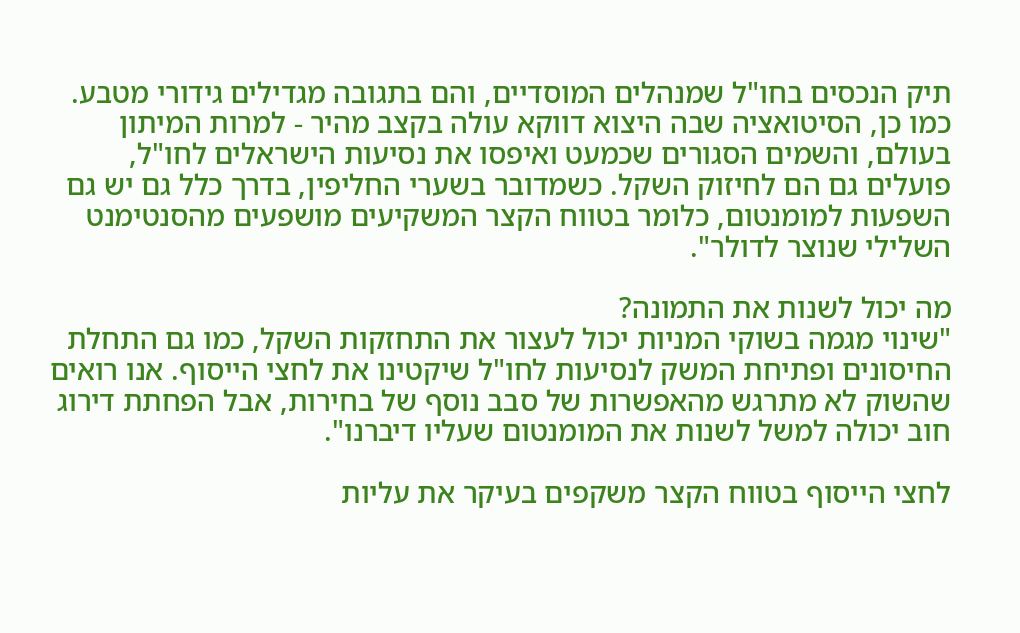תיק הנכסים בחו"ל שמנהלים המוסדיים, והם בתגובה מגדילים גידורי מטבע. כמו כן, הסיטואציה שבה היצוא דווקא עולה בקצב מהיר - למרות המיתון בעולם, והשמים הסגורים שכמעט ואיפסו את נסיעות הישראלים לחו"ל, פועלים גם הם לחיזוק השקל. כשמדובר בשערי החליפין, בדרך כלל גם יש גם השפעות למומנטום, כלומר בטווח הקצר המשקיעים מושפעים מהסנטימנט השלילי שנוצר לדולר".

מה יכול לשנות את התמונה?
"שינוי מגמה בשוקי המניות יכול לעצור את התחזקות השקל, כמו גם התחלת החיסונים ופתיחת המשק לנסיעות לחו"ל שיקטינו את לחצי הייסוף. אנו רואים שהשוק לא מתרגש מהאפשרות של סבב נוסף של בחירות, אבל הפחתת דירוג חוב יכולה למשל לשנות את המומנטום שעליו דיברנו".

לחצי הייסוף בטווח הקצר משקפים בעיקר את עליות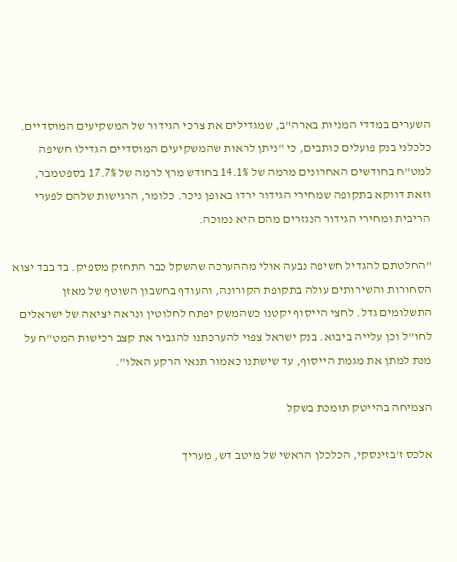השערים במדדי המניות בארה"ב, שמגדילים את צרכי הגידור של המשקיעים המוסדיים. כלכלני בנק פועלים כותבים, כי "ניתן לראות שהמשקיעים המוסדיים הגדילו חשיפה למט"ח בחודשים האחרונים מרמה של 14.1% בחודש מרץ לרמה של 17.7% בספטמבר, וזאת דווקא בתקופה שמחירי הגידור ירדו באופן ניכר. כלומר, הרגישות שלהם לפערי הריבית ומחירי הגידור הנגזרים מהם היא נמוכה.

"החלטתם להגדיל חשיפה נבעה אולי מההערכה שהשקל כבר התחזק מספיק. בד בבד יצוא הסחורות והשירותים עולה בתקופת הקורונה, והעודף בחשבון השוטף של מאזן התשלומים גדל. לחצי הייסוף יקטנו כשהמשק יפתח לחלוטין ונראה יציאה של ישראלים לחו"ל וכן עלייה ביבוא. בנק ישראל צפוי להערכתנו להגביר את קצב רכישות המט"ח על מנת למתן את מגמת הייסוף, עד שישתנו כאמור תנאי הרקע האלו".

הצמיחה בהייטק תומכת בשקל

אלכס ז'בזינסקי, הכלכלן הראשי של מיטב דש, מעריך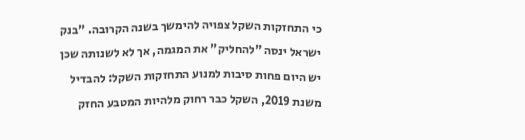כי התחזקות השקל צפויה להימשך בשנה הקרובה. "בנק ישראל ינסה "להחליק" את המגמה, אך לא לשנותה שכן יש היום פחות סיבות למנוע התחזקות השקל: להבדיל משנת 2019, השקל כבר רחוק מלהיות המטבע החזק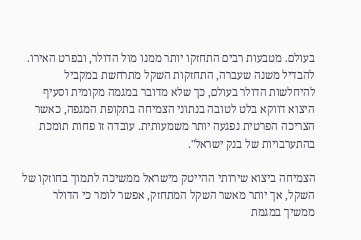בעולם. מטבעות רבים התחזקו יותר ממנו מול הדולר, ובפרט האירו. להבדיל משנה שעברה, התחזקות השקל מתרחשת במקביל להיחלשות הדולר בעולם, כך שלא מדובר במגמה מקומית וסעיף היצוא דווקא בלט לטובה בנתוני הצמיחה בתקופת המגפה, כאשר הצריכה הפרטית נפגעה יותר משמעותית. עובדה זו פחות תומכת בהתערבויות של בנק ישראל".

הצמיחה ביצוא שירותי ההייטק מישראל ממשיכה לתמוך בחוזקו של השקל, אך יותר מאשר השקל המתחזק, אפשר לומר כי הדולר ממשיך במגמת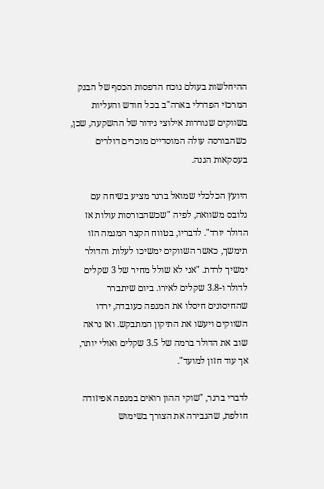ההיחלשות בעולם נוכח הדפסות הכסף של הבנק המרכזי הפדרלי בארה"ב בכל חודש והעליות בשווקים שגוררות אילוצי גידור של ההשקעה, שכן, כשהבורסה עולה המוסדיים מוכרים דולרים בעסקאות הגנה.

היועץ הכלכלי שמואל ברגר מציע בשיחה עם גלובס משוואה, לפיה "שכשהבורסות עולות אז הדולר יורד". לדבריו, בטווח הקצר המגמה הזו תימשך, כאשר השווקים ימשיכו לעלות והדולר ימשיך לרדת. "אני לא שולל מחיר של 3 שקלים לדולר ו-3.8 שקלים לאירו. ביום שיתברר שהחיסונים חיסלו את המגפה כעובדה, ירדו השווקים ויעשו את התיקון המתבקש. ואז נראה שוב את הדולר ברמה של 3.5 שקלים ואולי יותר, אך עוד חזון למועד".

לדברי ברגר, "שוקי ההון רואים במגפה אפיזודה חולפת, שהגבירה את הצורך בשימוש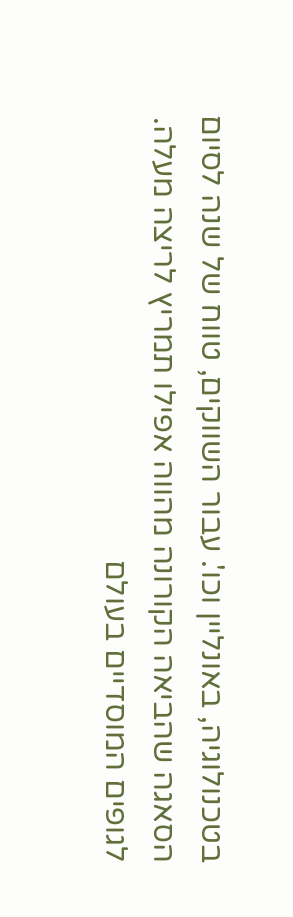בטכנולוגיה, באונליין וכו'. עבור השווקים, טווח של שנה לסיום הסאגה שהביאה הקורונה מהווה אפילו תמריץ לריצה מעלה. לגופים המוסדיים בעולם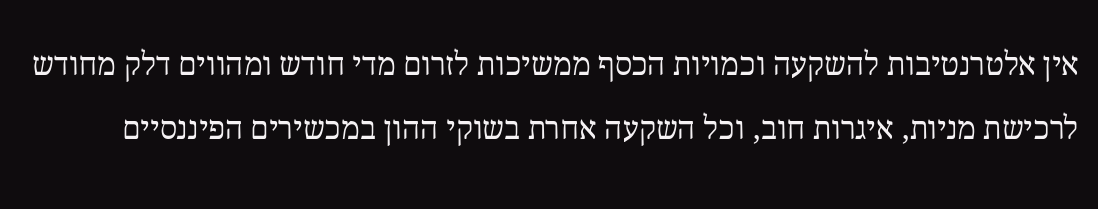אין אלטרנטיבות להשקעה וכמויות הכסף ממשיכות לזרום מדי חודש ומהווים דלק מחודש לרכישת מניות, איגרות חוב, וכל השקעה אחרת בשוקי ההון במכשירים הפיננסיים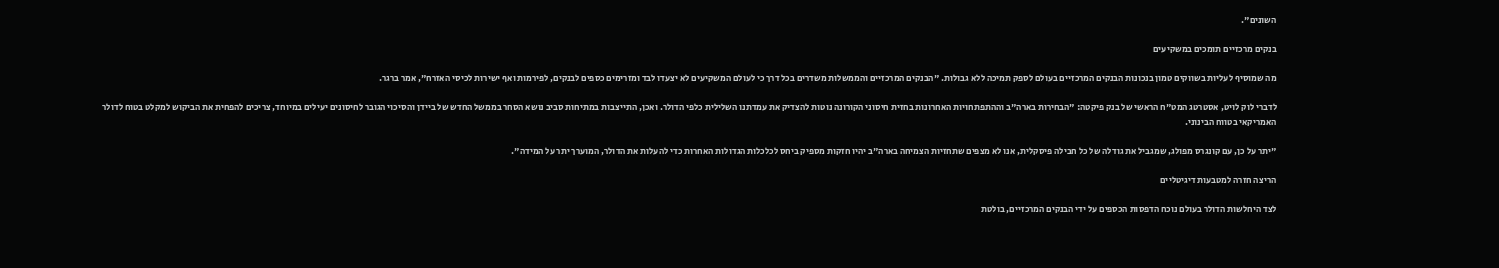השונים".

בנקים מרכזיים תומכים במשקיעים

מה שמוסיף לעליות בשווקים טמון בנכונות הבנקים המרכזיים בעולם לספק תמיכה ללא גבולות. "הבנקים המרכזיים והממשלות משדרים בכל דרך כי לעולם המשקיעים לא יצעדו לבד ומזרימים כספים לבנקים, לפירמות ואף ישירות לכיסי האזרח", אמר ברגר.

לדברי לוק לויט, אסטרטג המט"ח הראשי של בנק פיקטה: "הבחירות בארה"ב וההתפתחויות האחרונות בחזית חיסוני הקורונה נוטות להצדיק את עמדתנו השלילית כלפי הדולר. ואכן, התייצבות במתיחות סביב נושא הסחר בממשל החדש של ביידן והסיכוי הגובר לחיסונים יעילים במיוחד, צריכים להפחית את הביקוש למקלט בטוח לדולר האמריקאי בטווח הבינוני.

"יתר על כן, עם קונגרס מפולג, שמגביל את גודלה של כל חבילה פיסקלית, אנו לא מצפים שתחזיות הצמיחה בארה"ב יהיו חזקות מספיק ביחס לכלכלות הגדולות האחרות כדי להעלות את הדולר, המוערך יתר על המידה".

הריצה חזרה למטבעות דיגיטליים

לצד היחלשות הדולר בעולם נוכח הדפסות הכספים על ידי הבנקים המרכזיים, בולטת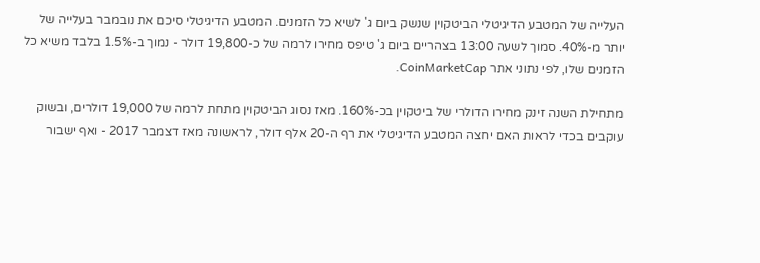העלייה של המטבע הדיגיטלי הביטקוין שנשק ביום ג' לשיא כל הזמנים. המטבע הדיגיטלי סיכם את נובמבר בעלייה של יותר מ-40%. סמוך לשעה 13:00 בצהריים ביום ג' טיפס מחירו לרמה של כ-19,800 דולר - נמוך ב-1.5% בלבד משיא כל הזמנים שלו, לפי נתוני אתר CoinMarketCap.

מתחילת השנה זינק מחירו הדולרי של ביטקוין בכ-160%. מאז נסוג הביטקוין מתחת לרמה של 19,000 דולרים, ובשוק עוקבים בכדי לראות האם יחצה המטבע הדיגיטלי את רף ה-20 אלף דולר, לראשונה מאז דצמבר 2017 - ואף ישבור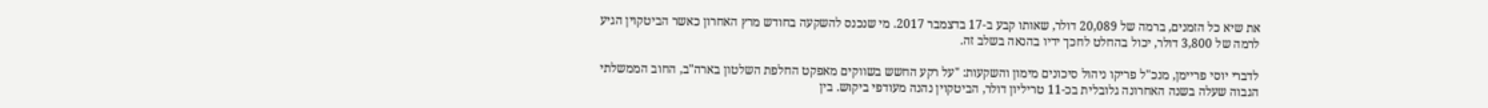את שיא כל הזמנים, ברמה של 20,089 דולר, שאותו קבע ב-17 בדצמבר 2017. מי שנכנס להשקעה בחודש מרץ האחרון כאשר הביטקוין הגיע לרמה של 3,800 דולר, יכול בהחלט לחכך ידיו בהנאה בשלב זה.

לדברי יוסי פריימן, מנכ"ל פריקו ניהול סיכונים מימון והשקעות: "על רקע החשש בשווקים מאפקט החלפת השלטון בארה"ב, החוב הממשלתי הגבוה שעלה בשנה האחרונה גלובלית בכ-11 טריליון דולר, הביטקוין נהנה מעודפי ביקוש. בין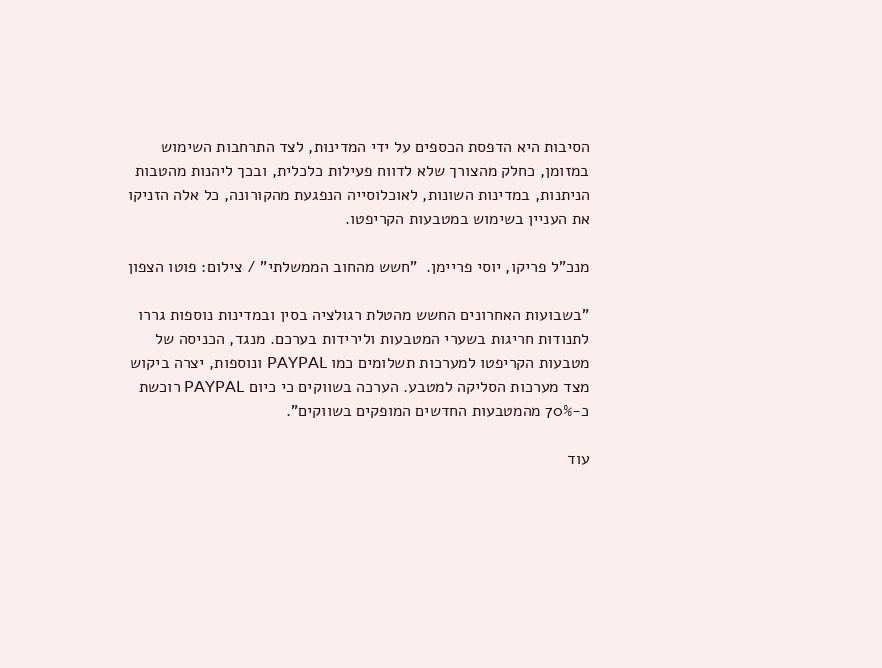הסיבות היא הדפסת הכספים על ידי המדינות, לצד התרחבות השימוש במזומן, כחלק מהצורך שלא לדווח פעילות כלכלית, ובכך ליהנות מהטבות הניתנות, במדינות השונות, לאוכלוסייה הנפגעת מהקורונה, כל אלה הזניקו את העניין בשימוש במטבעות הקריפטו.

מנכ"ל פריקו, יוסי פריימן.  "חשש מהחוב הממשלתי" / צילום: פוטו הצפון

"בשבועות האחרונים החשש מהטלת רגולציה בסין ובמדינות נוספות גררו לתנודות חריגות בשערי המטבעות ולירידות בערכם. מנגד, הכניסה של מטבעות הקריפטו למערכות תשלומים כמו PAYPAL ונוספות, יצרה ביקוש מצד מערכות הסליקה למטבע. הערכה בשווקים כי כיום PAYPAL רוכשת כ-70% מהמטבעות החדשים המופקים בשווקים".

עוד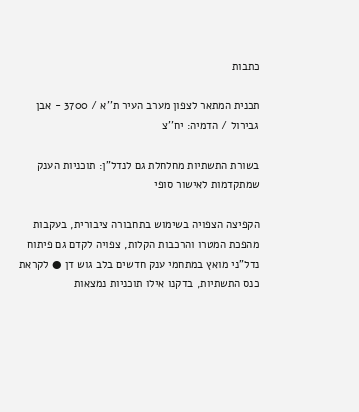כתבות

תכנית המתאר לצפון מערב העיר ת''א / 3700 - אבן גבירול / הדמיה: יח''צ

בשורת התשתיות מחלחלת גם לנדל"ן: תוכניות הענק שמתקדמות לאישור סופי

הקפיצה הצפויה בשימוש בתחבורה ציבורית, בעקבות מהפכת המטרו והרכבות הקלות, צפויה לקדם גם פיתוח נדל"ני מואץ במתחמי ענק חדשים בלב גוש דן ● לקראת כנס התשתיות, בדקנו אילו תוכניות נמצאות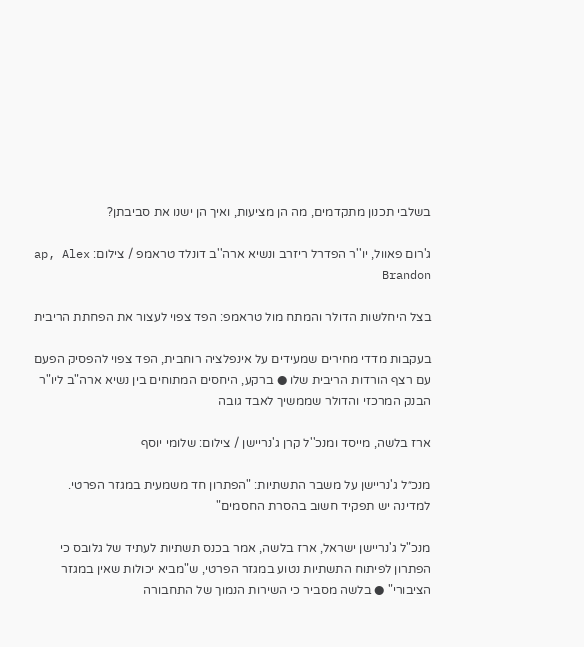בשלבי תכנון מתקדמים, מה הן מציעות, ואיך הן ישנו את סביבתן?

ג'רום פאוול, יו''ר הפדרל ריזרב ונשיא ארה''ב דונלד טראמפ / צילום: ap, Alex Brandon

בצל היחלשות הדולר והמתח מול טראמפ: הפד צפוי לעצור את הפחתת הריבית

בעקבות מדדי מחירים שמעידים על אינפלציה רוחבית, הפד צפוי להפסיק הפעם עם רצף הורדות הריבית שלו ● ברקע, היחסים המתוחים בין נשיא ארה"ב ליו"ר הבנק המרכזי והדולר שממשיך לאבד גובה

ארז בלשה, מייסד ומנכ''ל קרן ג'נריישן / צילום: שלומי יוסף

מנכ״ל ג'נריישן על משבר התשתיות: "הפתרון חד משמעית במגזר הפרטי. למדינה יש תפקיד חשוב בהסרת החסמים"

מנכ"ל ג'נריישן ישראל, ארז בלשה, אמר בכנס תשתיות לעתיד של גלובס כי הפתרון לפיתוח התשתיות נטוע במגזר הפרטי, ש"מביא יכולות שאין במגזר הציבורי" ● בלשה מסביר כי השירות הנמוך של התחבורה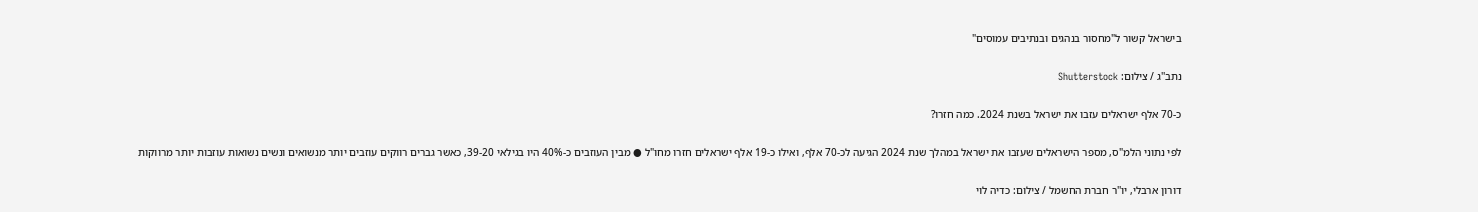בישראל קשור ל"מחסור בנהגים ובנתיבים עמוסים"

נתב''ג / צילום: Shutterstock

כ-70 אלף ישראלים עזבו את ישראל בשנת 2024. כמה חזרו?

לפי נתוני הלמ"ס, מספר הישראלים שעזבו את ישראל במהלך שנת 2024 הגיעה לכ-70 אלף, ואילו כ-19 אלף ישראלים חזרו מחו"ל ● מבין העוזבים כ-40% היו בגילאי 39-20, כאשר גברים רווקים עוזבים יותר מנשואים ונשים נשואות עוזבות יותר מרווקות

דורון ארבלי, יו''ר חברת החשמל / צילום: כדיה לוי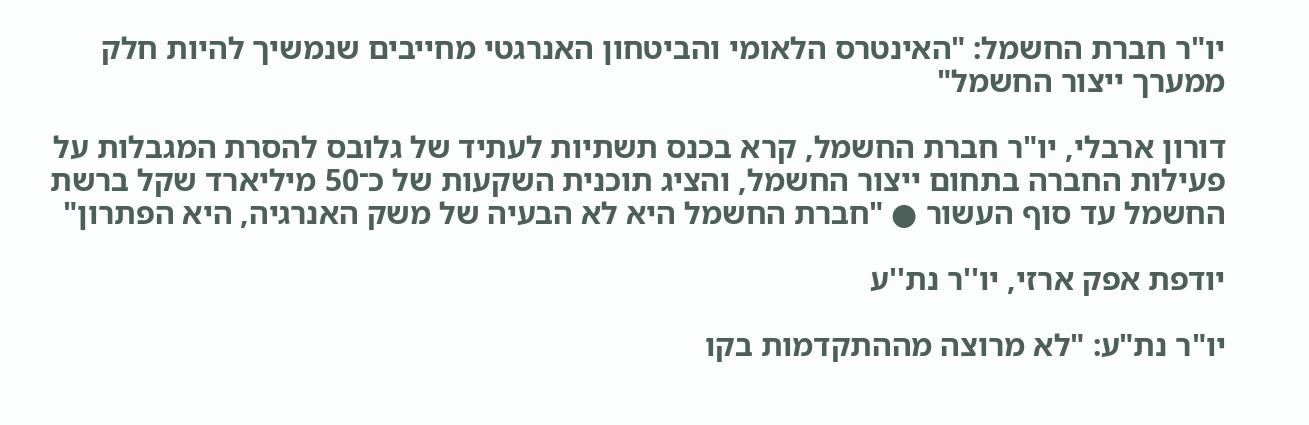יו"ר חברת החשמל: "האינטרס הלאומי והביטחון האנרגטי מחייבים שנמשיך להיות חלק ממערך ייצור החשמל"

דורון ארבלי, יו"ר חברת החשמל, קרא בכנס תשתיות לעתיד של גלובס להסרת המגבלות על פעילות החברה בתחום ייצור החשמל, והציג תוכנית השקעות של כ־50 מיליארד שקל ברשת החשמל עד סוף העשור ● "חברת החשמל היא לא הבעיה של משק האנרגיה, היא הפתרון"

יודפת אפק ארזי, יו''ר נת''ע

יו"ר נת"ע: "לא מרוצה מההתקדמות בקו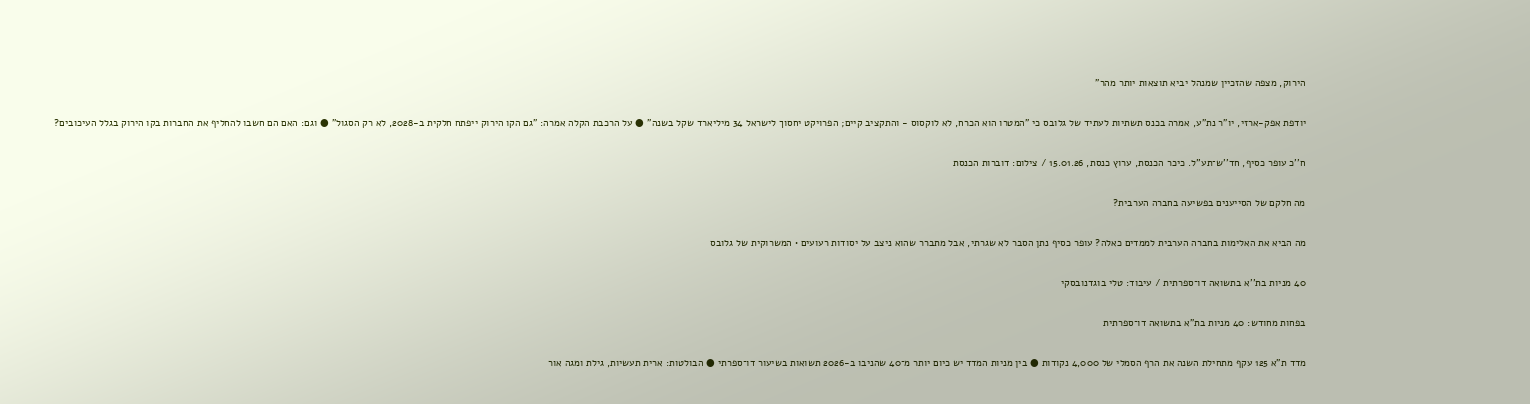הירוק, מצפה שהזכיין שמנהל יביא תוצאות יותר מהר"

יודפת אפק-ארזי, יו"ר נת"ע, אמרה בכנס תשתיות לעתיד של גלובס כי "המטרו הוא הכרח, לא לוקסוס - והתקציב קיים; הפרויקט יחסוך לישראל 34 מיליארד שקל בשנה" ● על הרכבת הקלה אמרה: "גם הקו הירוק ייפתח חלקית ב-2028, לא רק הסגול" ● וגם: האם הם חשבו להחליף את החברות בקו הירוק בגלל העיכובים?

ח''כ עופר כסיף, חד''ש־תע''ל. כיכר הכנסת, ערוץ כנסת, 15.01.26 / צילום: דוברות הכנסת

מה חלקם של הסייענים בפשיעה בחברה הערבית?

מה הביא את האלימות בחברה הערבית לממדים כאלה? עופר כסיף נתן הסבר לא שגרתי, אבל מתברר שהוא ניצב על יסודות רעועים • המשרוקית של גלובס

40 מניות בת''א בתשואה דו־ספרתית / עיבוד: טלי בוגדנובסקי

בפחות מחודש: 40 מניות בת"א בתשואה דו־ספרתית

מדד ת"א 125 עקף מתחילת השנה את הרף הסמלי של 4,000 נקודות ● בין מניות המדד יש כיום יותר מ־40 שהניבו ב-2026 תשואות בשיעור דו־ספרתי ● הבולטות: ארית תעשיות, גילת ומגה אור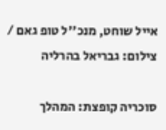אייל שוחט, מנכ''ל טופ גאם / צילום: גבריאל בהרליה

סוכריה קופצת: המהלך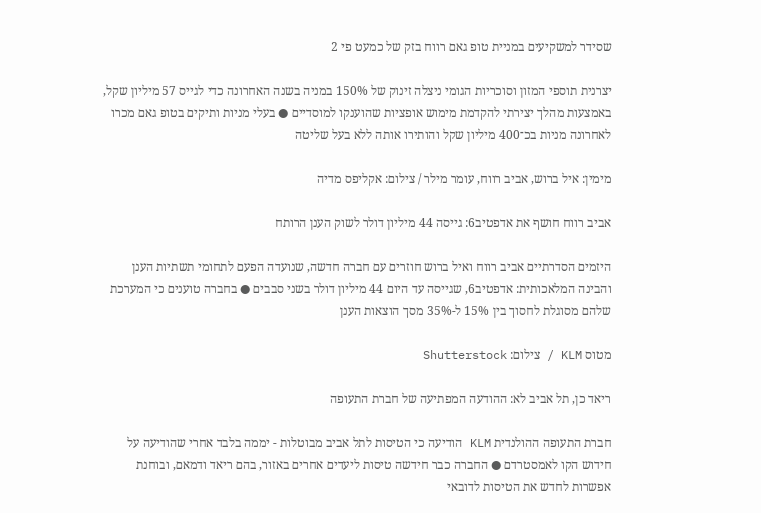שסידר למשקיעים במניית טופ גאם רווח בזק של כמעט פי 2

יצרנית תוספי המזון וסוכריות הגומי ניצלה זינוק של 150% במניה בשנה האחרונה כדי לגייס 57 מיליון שקל, באמצעות מהלך יצירתי להקדמת מימוש אופציות שהוענקו למוסדיים ● בעלי מניות ותיקים בטופ גאם מכרו לאחרונה מניות בכ־400 מיליון שקל והותירו אותה ללא בעל שליטה

מימין: איל ברוש, אביב רווח, עומר מילר / צילום: אקליפס מדיה

אביב רווח חושף את אדפטיב6: גייסה 44 מיליון דולר לשוק הענן הרותח

היזמים הסדרתיים אביב רווח ואיל ברוש חוזרים עם חברה חדשה, שנועדה הפעם לתחומי תשתיות הענן והבינה המלאכותית: אדפטיב6, שגייסה עד היום 44 מיליון דולר בשני סבבים ● בחברה טוענים כי המערכת שלהם מסוגלת לחסוך בין 15% ל-35% מסך הוצאות הענן

מטוס KLM / צילום: Shutterstock

ריאד כן, תל אביב לא: ההודעה המפתיעה של חברת התעופה

חברת התעופה ההולנדית KLM הודיעה כי הטיסות לתל אביב מבוטלות - יממה בלבד אחרי שהודיעה על חידוש הקו לאמסטרדם ● החברה כבר חידשה טיסות ליעדים אחרים באזור, בהם ריאד ודמאם, ובוחנת אפשרות לחדש את הטיסות לדובאי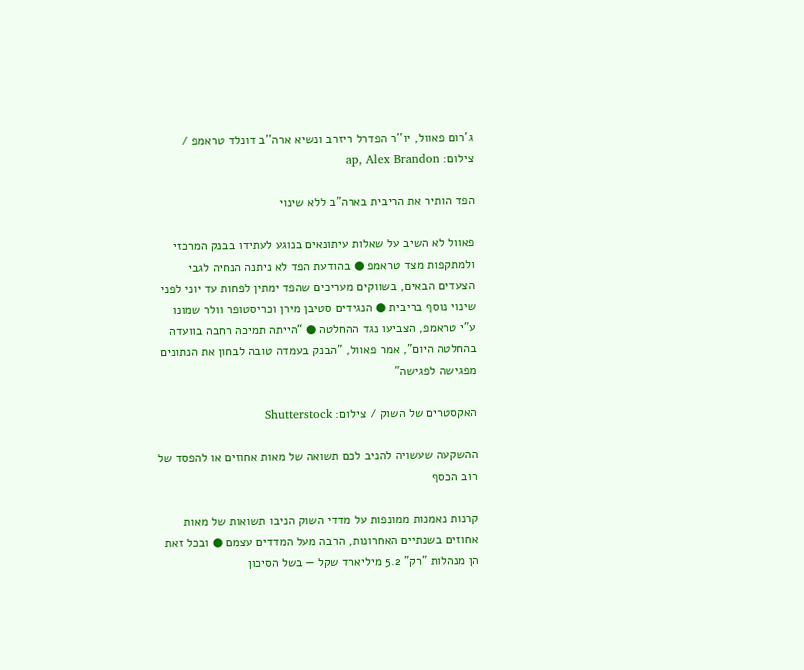ג'רום פאוול, יו''ר הפדרל ריזרב ונשיא ארה''ב דונלד טראמפ / צילום: ap, Alex Brandon

הפד הותיר את הריבית בארה"ב ללא שינוי

פאוול לא השיב על שאלות עיתונאים בנוגע לעתידו בבנק המרכזי ולמתקפות מצד טראמפ ● בהודעת הפד לא ניתנה הנחיה לגבי הצעדים הבאים, בשווקים מעריכים שהפד ימתין לפחות עד יוני לפני שינוי נוסף בריבית ● הנגידים סטיבן מירן וכריסטופר וולר שמונו ע"י טראמפ, הצביעו נגד ההחלטה ● “הייתה תמיכה רחבה בוועדה בהחלטה היום”, אמר פאוול, "הבנק בעמדה טובה לבחון את הנתונים מפגישה לפגישה"

האקסטרים של השוק / צילום: Shutterstock

ההשקעה שעשויה להניב לכם תשואה של מאות אחוזים או להפסד של רוב הכסף

קרנות נאמנות ממונפות על מדדי השוק הניבו תשואות של מאות אחוזים בשנתיים האחרונות, הרבה מעל המדדים עצמם ● ובכל זאת הן מנהלות "רק" 5.2 מיליארד שקל — בשל הסיכון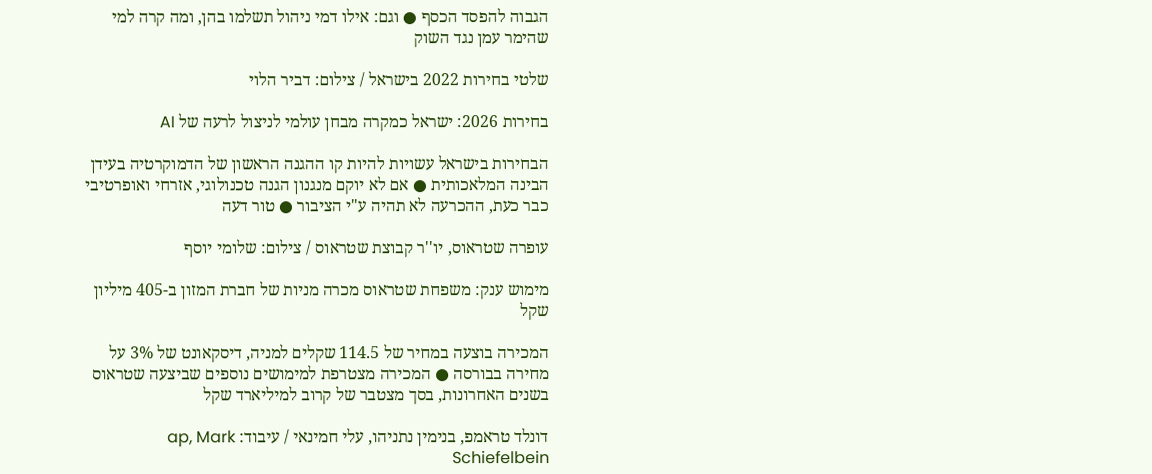הגבוה להפסד הכסף ● וגם: אילו דמי ניהול תשלמו בהן, ומה קרה למי שהימר עמן נגד השוק

שלטי בחירות 2022 בישראל / צילום: דביר הלוי

בחירות 2026: ישראל כמקרה מבחן עולמי לניצול לרעה של AI

הבחירות בישראל עשויות להיות קו ההגנה הראשון של הדמוקרטיה בעידן הבינה המלאכותית ● אם לא יוקם מנגנון הגנה טכנולוגי, אזרחי ואופרטיבי כבר כעת, ההכרעה לא תהיה ע"י הציבור ● טור דעה

עופרה שטראוס, יו''ר קבוצת שטראוס / צילום: שלומי יוסף

מימוש ענק: משפחת שטראוס מכרה מניות של חברת המזון ב-405 מיליון שקל

המכירה בוצעה במחיר של 114.5 שקלים למניה, דיסקאונט של 3% על מחירה בבורסה ● המכירה מצטרפת למימושים נוספים שביצעה שטראוס בשנים האחרונות, בסך מצטבר של קרוב למיליארד שקל

דונלד טראמפ, בנימין נתניהו, עלי חמינאי / עיבוד: ap, Mark Schiefelbein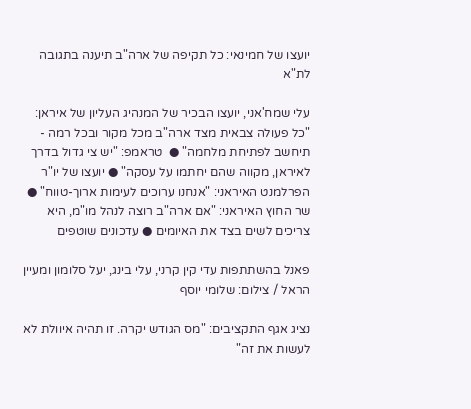יועצו של חמינאי: כל תקיפה של ארה"ב תיענה בתגובה לת"א

עלי שמח'אני, יועצו הבכיר של המנהיג העליון של איראן: "כל פעולה צבאית מצד ארה"ב מכל מקור ובכל רמה - תיחשב לפתיחת מלחמה" ●  טראמפ: "יש צי גדול בדרך לאיראן, מקווה שהם יחתמו על עסקה" ● יועצו של יו"ר הפרלמנט האיראני: "אנחנו ערוכים לעימות ארוך-טווח" ● שר החוץ האיראני: "אם ארה"ב רוצה לנהל מו"מ, היא צריכים לשים בצד את האיומים ● עדכונים שוטפים

פאנל בהשתתפות עדי קין קרני, עלי בינג, יעל סלומון ומעיין הראל / צילום: שלומי יוסף

נציג אגף התקציבים: "מס הגודש יקרה. זו תהיה איוולת לא לעשות את זה"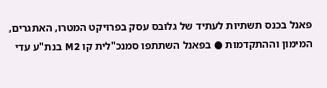פאנל בכנס תשתיות לעתיד של גלובס עסק בפרויקט המטרו, האתגרים, המימון וההתקדמות ● בפאנל השתתפו סמנכ"לית קו M2 בנת"ע עדי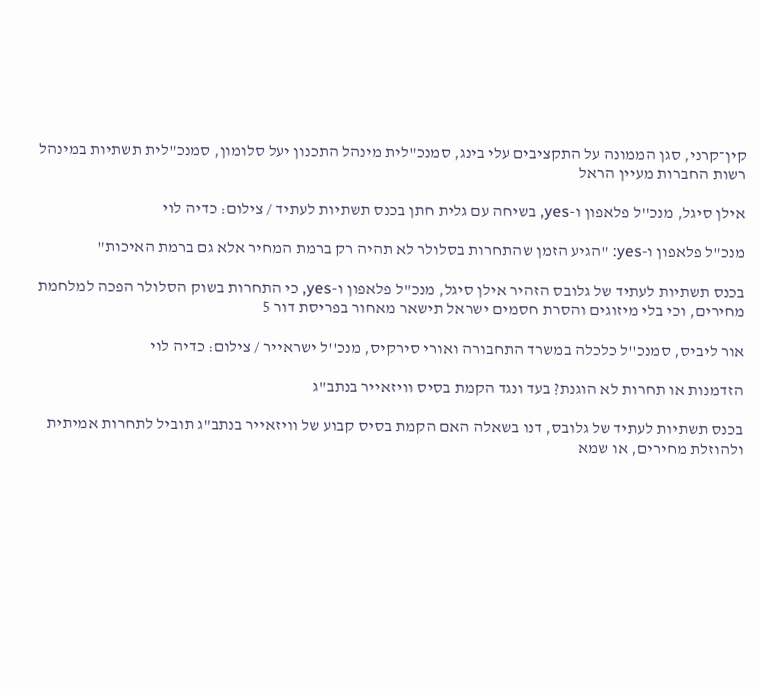קין־קרני, סגן הממונה על התקציבים עלי בינג, סמנכ"לית מינהל התכנון יעל סלומון, סמנכ"לית תשתיות במינהל רשות החברות מעיין הראל

אילן סיגל, מנכ''ל פלאפון ו-yes, בשיחה עם גלית חתן בכנס תשתיות לעתיד / צילום: כדיה לוי

מנכ"ל פלאפון ו-yes: "הגיע הזמן שהתחרות בסלולר לא תהיה רק ברמת המחיר אלא גם ברמת האיכות"

בכנס תשתיות לעתיד של גלובס הזהיר אילן סיגל, מנכ"ל פלאפון ו-yes, כי התחרות בשוק הסלולר הפכה למלחמת מחירים, וכי בלי מיזוגים והסרת חסמים ישראל תישאר מאחור בפריסת דור 5

אור ליביס, סמנכ''ל כלכלה במשרד התחבורה ואורי סירקיס, מנכ''ל ישראייר / צילום: כדיה לוי

הזדמנות או תחרות לא הוגנת? בעד ונגד הקמת בסיס וויזאייר בנתב"ג

בכנס תשתיות לעתיד של גלובס, דנו בשאלה האם הקמת בסיס קבוע של וויזאייר בנתב"ג תוביל לתחרות אמיתית ולהוזלת מחירים, או שמא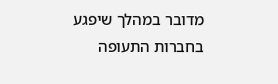מדובר במהלך שיפגע בחברות התעופה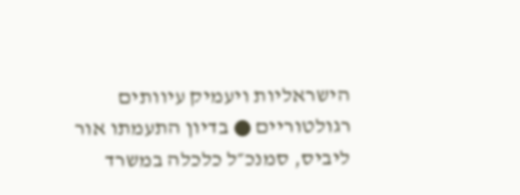הישראליות ויעמיק עיוותים רגולטוריים ● בדיון התעמתו אור ליביס, סמנכ״ל כלכלה במשרד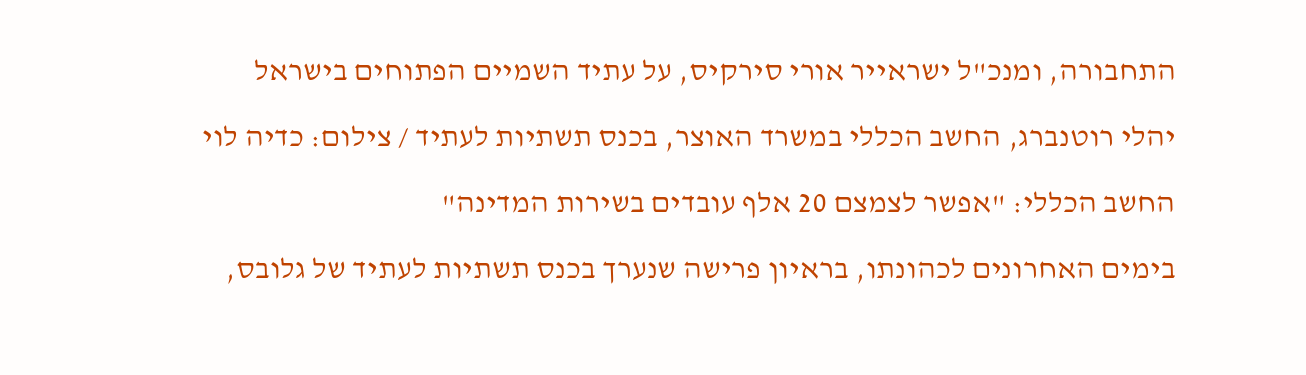התחבורה, ומנכ"ל ישראייר אורי סירקיס, על עתיד השמיים הפתוחים בישראל

יהלי רוטנברג, החשב הכללי במשרד האוצר, בכנס תשתיות לעתיד / צילום: כדיה לוי

החשב הכללי: "אפשר לצמצם 20 אלף עובדים בשירות המדינה"

בימים האחרונים לכהונתו, בראיון פרישה שנערך בכנס תשתיות לעתיד של גלובס,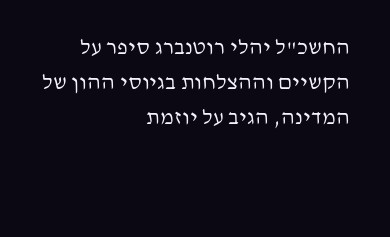החשכ"ל יהלי רוטנברג סיפר על הקשיים וההצלחות בגיוסי ההון של המדינה, הגיב על יוזמת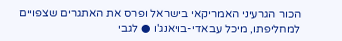הכור הגרעיני האמריקאי בישראל ופרס את האתגרים שצפויים למחליפתו, מיכל עבאדי-בויאנג'ו ● לגבי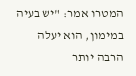המטרו אמר: "יש בעיה במימון, הוא יעלה הרבה יותר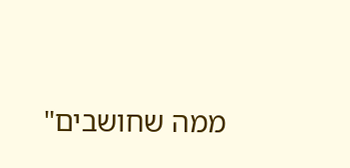ממה שחושבים"